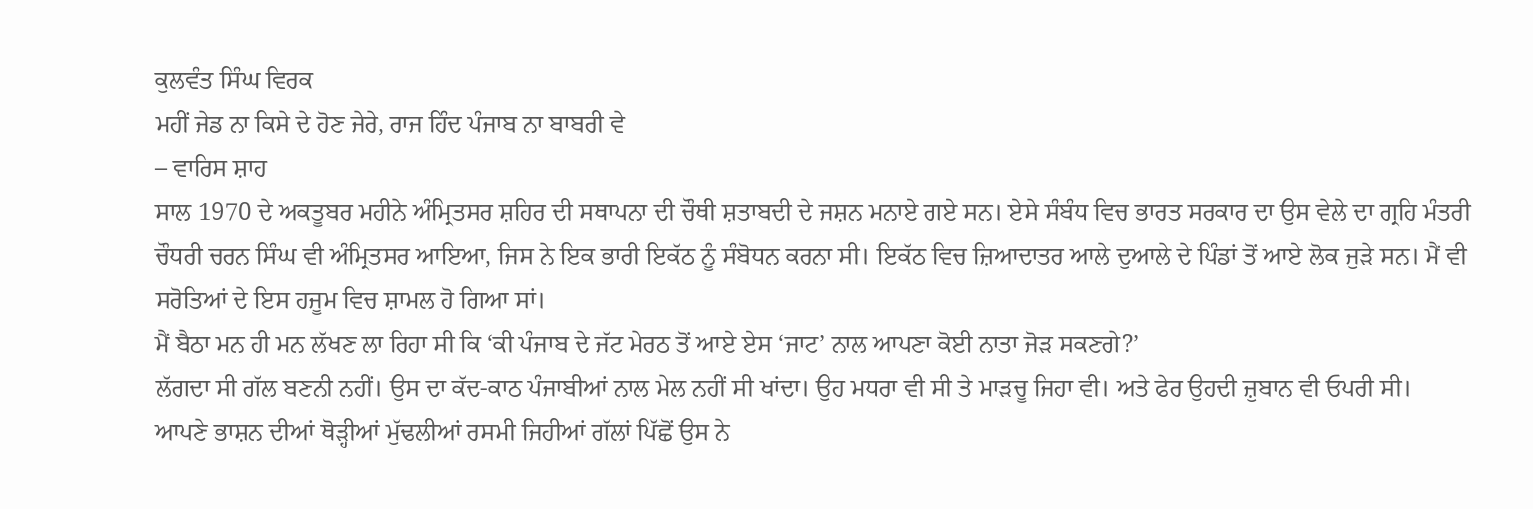ਕੁਲਵੰਤ ਸਿੰਘ ਵਿਰਕ
ਮਹੀਂ ਜੇਡ ਨਾ ਕਿਸੇ ਦੇ ਹੋਣ ਜੇਰੇ, ਰਾਜ ਹਿੰਦ ਪੰਜਾਬ ਨਾ ਬਾਬਰੀ ਵੇ
– ਵਾਰਿਸ ਸ਼ਾਹ
ਸਾਲ 1970 ਦੇ ਅਕਤੂਬਰ ਮਹੀਨੇ ਅੰਮ੍ਰਿਤਸਰ ਸ਼ਹਿਰ ਦੀ ਸਥਾਪਨਾ ਦੀ ਚੌਥੀ ਸ਼ਤਾਬਦੀ ਦੇ ਜਸ਼ਨ ਮਨਾਏ ਗਏ ਸਨ। ਏਸੇ ਸੰਬੰਧ ਵਿਚ ਭਾਰਤ ਸਰਕਾਰ ਦਾ ਉਸ ਵੇਲੇ ਦਾ ਗ੍ਰਹਿ ਮੰਤਰੀ ਚੌਧਰੀ ਚਰਨ ਸਿੰਘ ਵੀ ਅੰਮ੍ਰਿਤਸਰ ਆਇਆ, ਜਿਸ ਨੇ ਇਕ ਭਾਰੀ ਇਕੱਠ ਨੂੰ ਸੰਬੋਧਨ ਕਰਨਾ ਸੀ। ਇਕੱਠ ਵਿਚ ਜ਼ਿਆਦਾਤਰ ਆਲੇ ਦੁਆਲੇ ਦੇ ਪਿੰਡਾਂ ਤੋਂ ਆਏ ਲੋਕ ਜੁੜੇ ਸਨ। ਮੈਂ ਵੀ ਸਰੋਤਿਆਂ ਦੇ ਇਸ ਹਜੂਮ ਵਿਚ ਸ਼ਾਮਲ ਹੋ ਗਿਆ ਸਾਂ।
ਮੈਂ ਬੈਠਾ ਮਨ ਹੀ ਮਨ ਲੱਖਣ ਲਾ ਰਿਹਾ ਸੀ ਕਿ ‘ਕੀ ਪੰਜਾਬ ਦੇ ਜੱਟ ਮੇਰਠ ਤੋਂ ਆਏ ਏਸ ‘ਜਾਟ’ ਨਾਲ ਆਪਣਾ ਕੋਈ ਨਾਤਾ ਜੋੜ ਸਕਣਗੇ?’
ਲੱਗਦਾ ਸੀ ਗੱਲ ਬਣਨੀ ਨਹੀਂ। ਉਸ ਦਾ ਕੱਦ-ਕਾਠ ਪੰਜਾਬੀਆਂ ਨਾਲ ਮੇਲ ਨਹੀਂ ਸੀ ਖਾਂਦਾ। ਉਹ ਮਧਰਾ ਵੀ ਸੀ ਤੇ ਮਾੜਚੂ ਜਿਹਾ ਵੀ। ਅਤੇ ਫੇਰ ਉਹਦੀ ਜ਼ੁਬਾਨ ਵੀ ਓਪਰੀ ਸੀ।
ਆਪਣੇ ਭਾਸ਼ਨ ਦੀਆਂ ਥੋੜ੍ਹੀਆਂ ਮੁੱਢਲੀਆਂ ਰਸਮੀ ਜਿਹੀਆਂ ਗੱਲਾਂ ਪਿੱਛੋਂ ਉਸ ਨੇ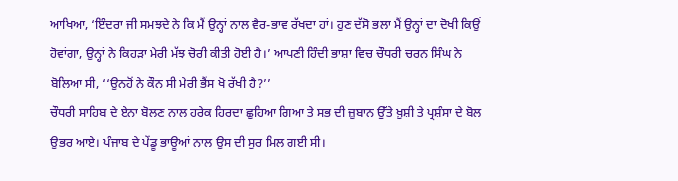ਆਖਿਆ, ‘ਇੰਦਰਾ ਜੀ ਸਮਝਦੇ ਨੇ ਕਿ ਮੈਂ ਉਨ੍ਹਾਂ ਨਾਲ ਵੈਰ-ਭਾਵ ਰੱਖਦਾ ਹਾਂ। ਹੁਣ ਦੱਸੋ ਭਲਾ ਮੈਂ ਉਨ੍ਹਾਂ ਦਾ ਦੋਖੀ ਕਿਉਂ ਹੋਵਾਂਗਾ, ਉਨ੍ਹਾਂ ਨੇ ਕਿਹੜਾ ਮੇਰੀ ਮੱਝ ਚੋਰੀ ਕੀਤੀ ਹੋਈ ਹੈ।’ ਆਪਣੀ ਹਿੰਦੀ ਭਾਸ਼ਾ ਵਿਚ ਚੌਧਰੀ ਚਰਨ ਸਿੰਘ ਨੇ ਬੋਲਿਆ ਸੀ, ‘‘ਉਨਹੋਂ ਨੇ ਕੌਨ ਸੀ ਮੇਰੀ ਭੈਂਸ ਖੋ ਰੱਖੀ ਹੈ?’’
ਚੌਧਰੀ ਸਾਹਿਬ ਦੇ ਏਨਾ ਬੋਲਣ ਨਾਲ ਹਰੇਕ ਹਿਰਦਾ ਛੁਹਿਆ ਗਿਆ ਤੇ ਸਭ ਦੀ ਜ਼ੁਬਾਨ ਉੱਤੇ ਖ਼ੁਸ਼ੀ ਤੇ ਪ੍ਰਸ਼ੰਸਾ ਦੇ ਬੋਲ ਉਭਰ ਆਏ। ਪੰਜਾਬ ਦੇ ਪੇਂਡੂ ਭਾਊਆਂ ਨਾਲ ਉਸ ਦੀ ਸੁਰ ਮਿਲ ਗਈ ਸੀ।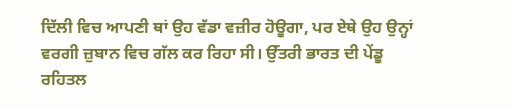ਦਿੱਲੀ ਵਿਚ ਆਪਣੀ ਥਾਂ ਉਹ ਵੱਡਾ ਵਜ਼ੀਰ ਹੋਊਗਾ, ਪਰ ਏਥੇ ਉਹ ਉਨ੍ਹਾਂ ਵਰਗੀ ਜ਼ੁਬਾਨ ਵਿਚ ਗੱਲ ਕਰ ਰਿਹਾ ਸੀ। ਉੱਤਰੀ ਭਾਰਤ ਦੀ ਪੇਂਡੂ ਰਹਿਤਲ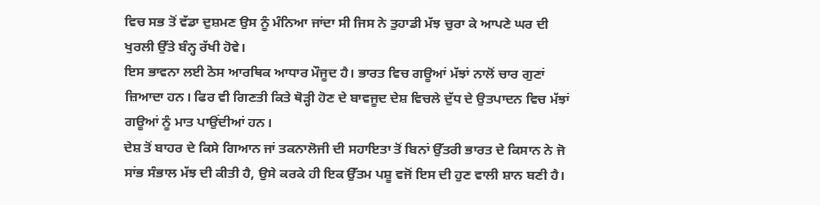ਵਿਚ ਸਭ ਤੋਂ ਵੱਡਾ ਦੁਸ਼ਮਣ ਉਸ ਨੂੰ ਮੰਨਿਆ ਜਾਂਦਾ ਸੀ ਜਿਸ ਨੇ ਤੁਹਾਡੀ ਮੱਝ ਚੁਰਾ ਕੇ ਆਪਣੇ ਘਰ ਦੀ ਖੁਰਲੀ ਉੱਤੇ ਬੰਨ੍ਹ ਰੱਖੀ ਹੋਵੇ।
ਇਸ ਭਾਵਨਾ ਲਈ ਠੋਸ ਆਰਥਿਕ ਆਧਾਰ ਮੌਜੂਦ ਹੈ। ਭਾਰਤ ਵਿਚ ਗਊਆਂ ਮੱਝਾਂ ਨਾਲੋਂ ਚਾਰ ਗੁਣਾਂ ਜ਼ਿਆਦਾ ਹਨ। ਫਿਰ ਵੀ ਗਿਣਤੀ ਕਿਤੇ ਥੋੜ੍ਹੀ ਹੋਣ ਦੇ ਬਾਵਜੂਦ ਦੇਸ਼ ਵਿਚਲੇ ਦੁੱਧ ਦੇ ਉਤਪਾਦਨ ਵਿਚ ਮੱਝਾਂ ਗਊਆਂ ਨੂੰ ਮਾਤ ਪਾਉਂਦੀਆਂ ਹਨ।
ਦੇਸ਼ ਤੋਂ ਬਾਹਰ ਦੇ ਕਿਸੇ ਗਿਆਨ ਜਾਂ ਤਕਨਾਲੋਜੀ ਦੀ ਸਹਾਇਤਾ ਤੋਂ ਬਿਨਾਂ ਉੱਤਰੀ ਭਾਰਤ ਦੇ ਕਿਸਾਨ ਨੇ ਜੋ ਸਾਂਭ ਸੰਭਾਲ ਮੱਝ ਦੀ ਕੀਤੀ ਹੈ, ਉਸੇ ਕਰਕੇ ਹੀ ਇਕ ਉੱਤਮ ਪਸ਼ੂ ਵਜੋਂ ਇਸ ਦੀ ਹੁਣ ਵਾਲੀ ਸ਼ਾਨ ਬਣੀ ਹੈ।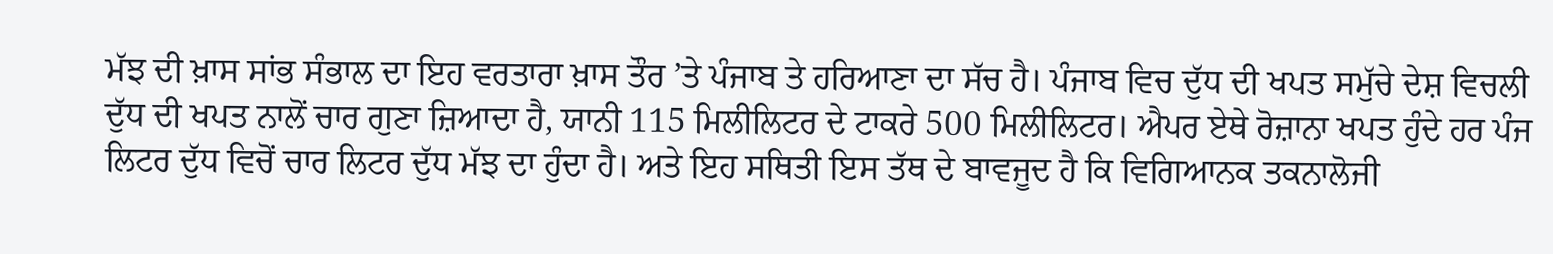ਮੱਝ ਦੀ ਖ਼ਾਸ ਸਾਂਭ ਸੰਭਾਲ ਦਾ ਇਹ ਵਰਤਾਰਾ ਖ਼ਾਸ ਤੌਰ ’ਤੇ ਪੰਜਾਬ ਤੇ ਹਰਿਆਣਾ ਦਾ ਸੱਚ ਹੈ। ਪੰਜਾਬ ਵਿਚ ਦੁੱਧ ਦੀ ਖਪਤ ਸਮੁੱਚੇ ਦੇਸ਼ ਵਿਚਲੀ ਦੁੱਧ ਦੀ ਖਪਤ ਨਾਲੋਂ ਚਾਰ ਗੁਣਾ ਜ਼ਿਆਦਾ ਹੈ, ਯਾਨੀ 115 ਮਿਲੀਲਿਟਰ ਦੇ ਟਾਕਰੇ 500 ਮਿਲੀਲਿਟਰ। ਐਪਰ ਏਥੇ ਰੋਜ਼ਾਨਾ ਖਪਤ ਹੁੰਦੇ ਹਰ ਪੰਜ ਲਿਟਰ ਦੁੱਧ ਵਿਚੋਂ ਚਾਰ ਲਿਟਰ ਦੁੱਧ ਮੱਝ ਦਾ ਹੁੰਦਾ ਹੈ। ਅਤੇ ਇਹ ਸਥਿਤੀ ਇਸ ਤੱਥ ਦੇ ਬਾਵਜੂਦ ਹੈ ਕਿ ਵਿਗਿਆਨਕ ਤਕਨਾਲੋਜੀ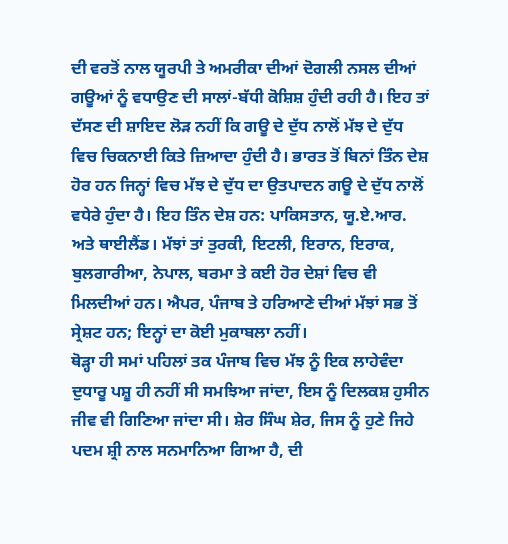ਦੀ ਵਰਤੋਂ ਨਾਲ ਯੂਰਪੀ ਤੇ ਅਮਰੀਕਾ ਦੀਆਂ ਦੋਗਲੀ ਨਸਲ ਦੀਆਂ ਗਊਆਂ ਨੂੰ ਵਧਾਉਣ ਦੀ ਸਾਲਾਂ-ਬੱਧੀ ਕੋਸ਼ਿਸ਼ ਹੁੰਦੀ ਰਹੀ ਹੈ। ਇਹ ਤਾਂ ਦੱਸਣ ਦੀ ਸ਼ਾਇਦ ਲੋੜ ਨਹੀਂ ਕਿ ਗਊ ਦੇ ਦੁੱਧ ਨਾਲੋਂ ਮੱਝ ਦੇ ਦੁੱਧ ਵਿਚ ਚਿਕਨਾਈ ਕਿਤੇ ਜ਼ਿਆਦਾ ਹੁੰਦੀ ਹੈ। ਭਾਰਤ ਤੋਂ ਬਿਨਾਂ ਤਿੰਨ ਦੇਸ਼ ਹੋਰ ਹਨ ਜਿਨ੍ਹਾਂ ਵਿਚ ਮੱਝ ਦੇ ਦੁੱਧ ਦਾ ਉਤਪਾਦਨ ਗਊ ਦੇ ਦੁੱਧ ਨਾਲੋਂ ਵਧੇਰੇ ਹੁੰਦਾ ਹੈ। ਇਹ ਤਿੰਨ ਦੇਸ਼ ਹਨ: ਪਾਕਿਸਤਾਨ, ਯੂ.ਏ.ਆਰ. ਅਤੇ ਥਾਈਲੈਂਡ। ਮੱਝਾਂ ਤਾਂ ਤੁਰਕੀ, ਇਟਲੀ, ਇਰਾਨ, ਇਰਾਕ, ਬੁਲਗਾਰੀਆ, ਨੇਪਾਲ, ਬਰਮਾ ਤੇ ਕਈ ਹੋਰ ਦੇਸ਼ਾਂ ਵਿਚ ਵੀ ਮਿਲਦੀਆਂ ਹਨ। ਐਪਰ, ਪੰਜਾਬ ਤੇ ਹਰਿਆਣੇ ਦੀਆਂ ਮੱਝਾਂ ਸਭ ਤੋਂ ਸ੍ਰੇਸ਼ਟ ਹਨ; ਇਨ੍ਹਾਂ ਦਾ ਕੋਈ ਮੁਕਾਬਲਾ ਨਹੀਂ।
ਥੋੜ੍ਹਾ ਹੀ ਸਮਾਂ ਪਹਿਲਾਂ ਤਕ ਪੰਜਾਬ ਵਿਚ ਮੱਝ ਨੂੰ ਇਕ ਲਾਹੇਵੰਦਾ ਦੁਧਾਰੂ ਪਸ਼ੂ ਹੀ ਨਹੀਂ ਸੀ ਸਮਝਿਆ ਜਾਂਦਾ, ਇਸ ਨੂੰ ਦਿਲਕਸ਼ ਹੁਸੀਨ ਜੀਵ ਵੀ ਗਿਣਿਆ ਜਾਂਦਾ ਸੀ। ਸ਼ੇਰ ਸਿੰਘ ਸ਼ੇਰ, ਜਿਸ ਨੂੰ ਹੁਣੇ ਜਿਹੇ ਪਦਮ ਸ਼੍ਰੀ ਨਾਲ ਸਨਮਾਨਿਆ ਗਿਆ ਹੈ, ਦੀ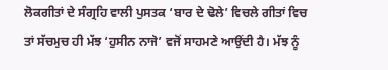ਲੋਕਗੀਤਾਂ ਦੇ ਸੰਗ੍ਰਹਿ ਵਾਲੀ ਪੁਸਤਕ ‘ਬਾਰ ਦੇ ਢੋਲੇ’ ਵਿਚਲੇ ਗੀਤਾਂ ਵਿਚ ਤਾਂ ਸੱਚਮੁਚ ਹੀ ਮੱਝ ‘ਹੁਸੀਨ ਨਾਜੋ’ ਵਜੋਂ ਸਾਹਮਣੇ ਆਉਂਦੀ ਹੈ। ਮੱਝ ਨੂੰ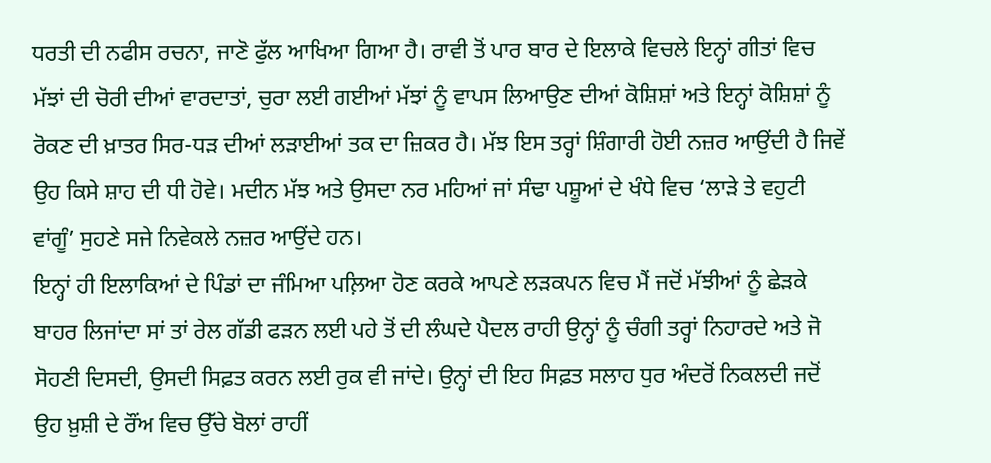ਧਰਤੀ ਦੀ ਨਫੀਸ ਰਚਨਾ, ਜਾਣੋ ਫੁੱਲ ਆਖਿਆ ਗਿਆ ਹੈ। ਰਾਵੀ ਤੋਂ ਪਾਰ ਬਾਰ ਦੇ ਇਲਾਕੇ ਵਿਚਲੇ ਇਨ੍ਹਾਂ ਗੀਤਾਂ ਵਿਚ ਮੱਝਾਂ ਦੀ ਚੋਰੀ ਦੀਆਂ ਵਾਰਦਾਤਾਂ, ਚੁਰਾ ਲਈ ਗਈਆਂ ਮੱਝਾਂ ਨੂੰ ਵਾਪਸ ਲਿਆਉਣ ਦੀਆਂ ਕੋਸ਼ਿਸ਼ਾਂ ਅਤੇ ਇਨ੍ਹਾਂ ਕੋਸ਼ਿਸ਼ਾਂ ਨੂੰ ਰੋਕਣ ਦੀ ਖ਼ਾਤਰ ਸਿਰ-ਧੜ ਦੀਆਂ ਲੜਾਈਆਂ ਤਕ ਦਾ ਜ਼ਿਕਰ ਹੈ। ਮੱਝ ਇਸ ਤਰ੍ਹਾਂ ਸ਼ਿੰਗਾਰੀ ਹੋਈ ਨਜ਼ਰ ਆਉਂਦੀ ਹੈ ਜਿਵੇਂ ਉਹ ਕਿਸੇ ਸ਼ਾਹ ਦੀ ਧੀ ਹੋਵੇ। ਮਦੀਨ ਮੱਝ ਅਤੇ ਉਸਦਾ ਨਰ ਮਹਿਆਂ ਜਾਂ ਸੰਢਾ ਪਸ਼ੂਆਂ ਦੇ ਖੰਧੇ ਵਿਚ ‘ਲਾੜੇ ਤੇ ਵਹੁਟੀ ਵਾਂਗੂੰ’ ਸੁਹਣੇ ਸਜੇ ਨਿਵੇਕਲੇ ਨਜ਼ਰ ਆਉਂਦੇ ਹਨ।
ਇਨ੍ਹਾਂ ਹੀ ਇਲਾਕਿਆਂ ਦੇ ਪਿੰਡਾਂ ਦਾ ਜੰਮਿਆ ਪਲ਼ਿਆ ਹੋਣ ਕਰਕੇ ਆਪਣੇ ਲੜਕਪਨ ਵਿਚ ਮੈਂ ਜਦੋਂ ਮੱਝੀਆਂ ਨੂੰ ਛੇੜਕੇ ਬਾਹਰ ਲਿਜਾਂਦਾ ਸਾਂ ਤਾਂ ਰੇਲ ਗੱਡੀ ਫੜਨ ਲਈ ਪਹੇ ਤੋਂ ਦੀ ਲੰਘਦੇ ਪੈਦਲ ਰਾਹੀ ਉਨ੍ਹਾਂ ਨੂੰ ਚੰਗੀ ਤਰ੍ਹਾਂ ਨਿਹਾਰਦੇ ਅਤੇ ਜੋ ਸੋਹਣੀ ਦਿਸਦੀ, ਉਸਦੀ ਸਿਫ਼ਤ ਕਰਨ ਲਈ ਰੁਕ ਵੀ ਜਾਂਦੇ। ਉਨ੍ਹਾਂ ਦੀ ਇਹ ਸਿਫ਼ਤ ਸਲਾਹ ਧੁਰ ਅੰਦਰੋਂ ਨਿਕਲਦੀ ਜਦੋਂ ਉਹ ਖ਼ੁਸ਼ੀ ਦੇ ਰੌਂਅ ਵਿਚ ਉੱਚੇ ਬੋਲਾਂ ਰਾਹੀਂ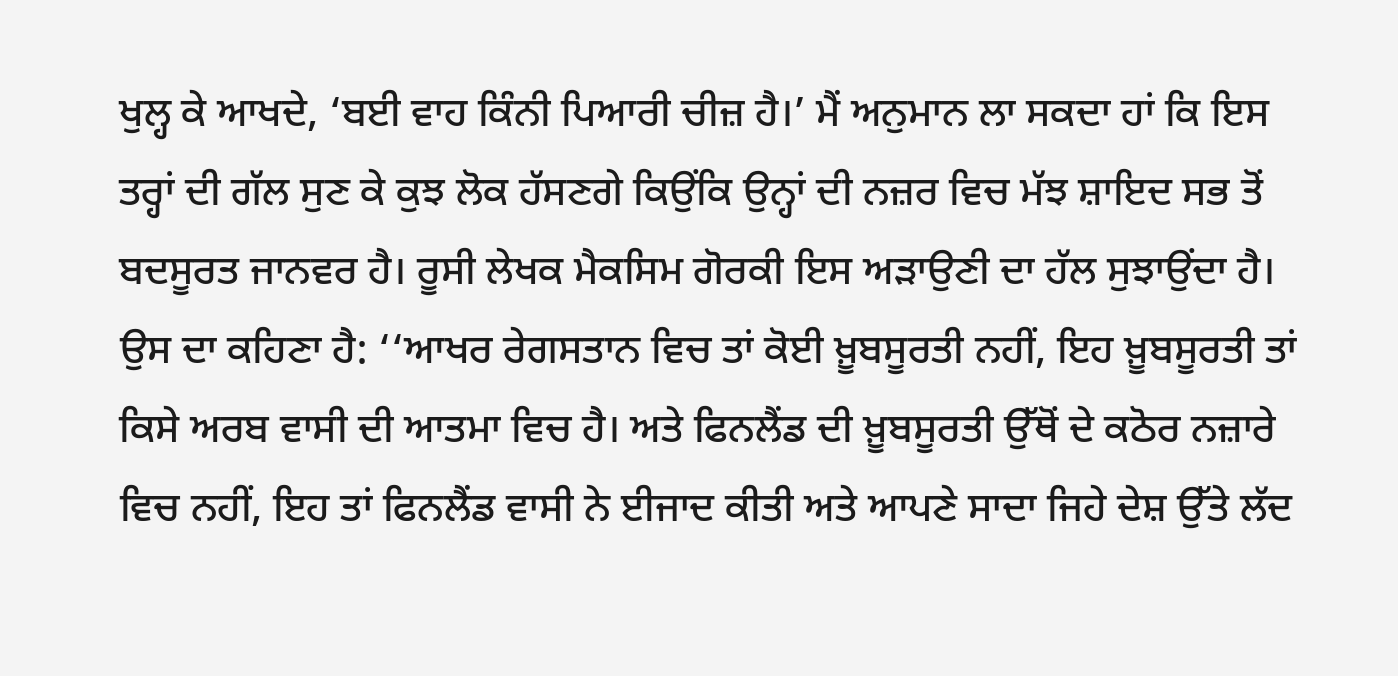ਖੁਲ੍ਹ ਕੇ ਆਖਦੇ, ‘ਬਈ ਵਾਹ ਕਿੰਨੀ ਪਿਆਰੀ ਚੀਜ਼ ਹੈ।’ ਮੈਂ ਅਨੁਮਾਨ ਲਾ ਸਕਦਾ ਹਾਂ ਕਿ ਇਸ ਤਰ੍ਹਾਂ ਦੀ ਗੱਲ ਸੁਣ ਕੇ ਕੁਝ ਲੋਕ ਹੱਸਣਗੇ ਕਿਉਂਕਿ ਉਨ੍ਹਾਂ ਦੀ ਨਜ਼ਰ ਵਿਚ ਮੱਝ ਸ਼ਾਇਦ ਸਭ ਤੋਂ ਬਦਸੂਰਤ ਜਾਨਵਰ ਹੈ। ਰੂਸੀ ਲੇਖਕ ਮੈਕਸਿਮ ਗੋਰਕੀ ਇਸ ਅੜਾਉਣੀ ਦਾ ਹੱਲ ਸੁਝਾਉਂਦਾ ਹੈ। ਉਸ ਦਾ ਕਹਿਣਾ ਹੈ: ‘‘ਆਖਰ ਰੇਗਸਤਾਨ ਵਿਚ ਤਾਂ ਕੋਈ ਖ਼ੂਬਸੂਰਤੀ ਨਹੀਂ, ਇਹ ਖ਼ੂਬਸੂਰਤੀ ਤਾਂ ਕਿਸੇ ਅਰਬ ਵਾਸੀ ਦੀ ਆਤਮਾ ਵਿਚ ਹੈ। ਅਤੇ ਫਿਨਲੈਂਡ ਦੀ ਖ਼ੂਬਸੂਰਤੀ ਉੱਥੋਂ ਦੇ ਕਠੋਰ ਨਜ਼ਾਰੇ ਵਿਚ ਨਹੀਂ, ਇਹ ਤਾਂ ਫਿਨਲੈਂਡ ਵਾਸੀ ਨੇ ਈਜਾਦ ਕੀਤੀ ਅਤੇ ਆਪਣੇ ਸਾਦਾ ਜਿਹੇ ਦੇਸ਼ ਉੱਤੇ ਲੱਦ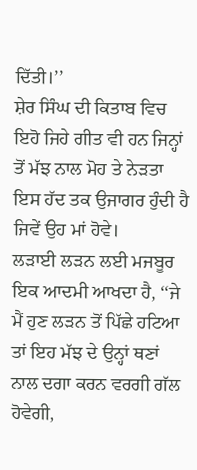ਦਿੱਤੀ।’’
ਸ਼ੇਰ ਸਿੰਘ ਦੀ ਕਿਤਾਬ ਵਿਚ ਇਹੋ ਜਿਹੇ ਗੀਤ ਵੀ ਹਨ ਜਿਨ੍ਹਾਂ ਤੋਂ ਮੱਝ ਨਾਲ ਮੋਹ ਤੇ ਨੇੜਤਾ ਇਸ ਹੱਦ ਤਕ ਉਜਾਗਰ ਹੁੰਦੀ ਹੈ ਜਿਵੇਂ ਉਹ ਮਾਂ ਹੋਵੇ।
ਲੜਾਈ ਲੜਨ ਲਈ ਮਜਬੂਰ ਇਕ ਆਦਮੀ ਆਖਦਾ ਹੈ, ‘‘ਜੇ ਮੈਂ ਹੁਣ ਲੜਨ ਤੋਂ ਪਿੱਛੇ ਹਟਿਆ ਤਾਂ ਇਹ ਮੱਝ ਦੇ ਉਨ੍ਹਾਂ ਥਣਾਂ ਨਾਲ ਦਗਾ ਕਰਨ ਵਰਗੀ ਗੱਲ ਹੋਵੇਗੀ,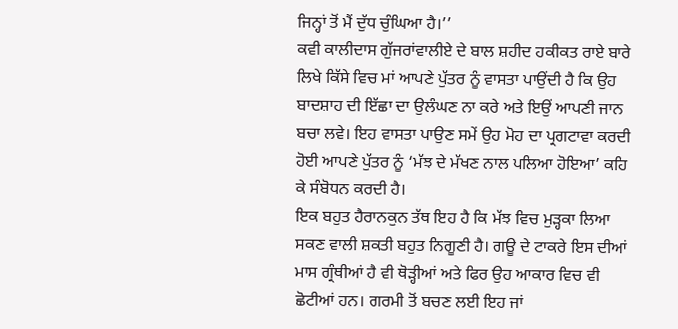ਜਿਨ੍ਹਾਂ ਤੋਂ ਮੈਂ ਦੁੱਧ ਚੁੰਘਿਆ ਹੈ।’’
ਕਵੀ ਕਾਲੀਦਾਸ ਗੁੱਜਰਾਂਵਾਲੀਏ ਦੇ ਬਾਲ ਸ਼ਹੀਦ ਹਕੀਕਤ ਰਾਏ ਬਾਰੇ ਲਿਖੇ ਕਿੱਸੇ ਵਿਚ ਮਾਂ ਆਪਣੇ ਪੁੱਤਰ ਨੂੰ ਵਾਸਤਾ ਪਾਉਂਦੀ ਹੈ ਕਿ ਉਹ ਬਾਦਸ਼ਾਹ ਦੀ ਇੱਛਾ ਦਾ ਉਲੰਘਣ ਨਾ ਕਰੇ ਅਤੇ ਇਉਂ ਆਪਣੀ ਜਾਨ ਬਚਾ ਲਵੇ। ਇਹ ਵਾਸਤਾ ਪਾਉਣ ਸਮੇਂ ਉਹ ਮੋਹ ਦਾ ਪ੍ਰਗਟਾਵਾ ਕਰਦੀ ਹੋਈ ਆਪਣੇ ਪੁੱਤਰ ਨੂੰ ‘ਮੱਝ ਦੇ ਮੱਖਣ ਨਾਲ ਪਲਿਆ ਹੋਇਆ’ ਕਹਿ ਕੇ ਸੰਬੋਧਨ ਕਰਦੀ ਹੈ।
ਇਕ ਬਹੁਤ ਹੈਰਾਨਕੁਨ ਤੱਥ ਇਹ ਹੈ ਕਿ ਮੱਝ ਵਿਚ ਮੁੜ੍ਹਕਾ ਲਿਆ ਸਕਣ ਵਾਲੀ ਸ਼ਕਤੀ ਬਹੁਤ ਨਿਗੂਣੀ ਹੈ। ਗਊ ਦੇ ਟਾਕਰੇ ਇਸ ਦੀਆਂ ਮਾਸ ਗ੍ਰੰਥੀਆਂ ਹੈ ਵੀ ਥੋੜ੍ਹੀਆਂ ਅਤੇ ਫਿਰ ਉਹ ਆਕਾਰ ਵਿਚ ਵੀ ਛੋਟੀਆਂ ਹਨ। ਗਰਮੀ ਤੋਂ ਬਚਣ ਲਈ ਇਹ ਜਾਂ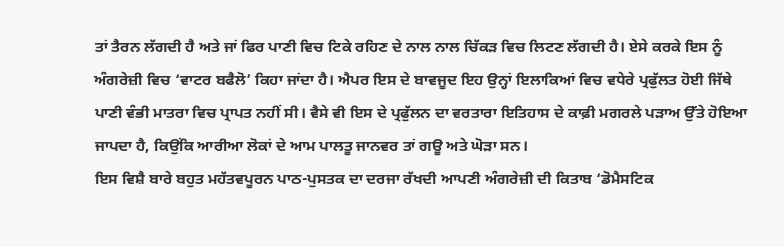ਤਾਂ ਤੈਰਨ ਲੱਗਦੀ ਹੈ ਅਤੇ ਜਾਂ ਫਿਰ ਪਾਣੀ ਵਿਚ ਟਿਕੇ ਰਹਿਣ ਦੇ ਨਾਲ ਨਾਲ ਚਿੱਕੜ ਵਿਚ ਲਿਟਣ ਲੱਗਦੀ ਹੈ। ਏਸੇ ਕਰਕੇ ਇਸ ਨੂੰ ਅੰਗਰੇਜ਼ੀ ਵਿਚ ‘ਵਾਟਰ ਬਫੈਲੋ’ ਕਿਹਾ ਜਾਂਦਾ ਹੈ। ਐਪਰ ਇਸ ਦੇ ਬਾਵਜੂਦ ਇਹ ਉਨ੍ਹਾਂ ਇਲਾਕਿਆਂ ਵਿਚ ਵਧੇਰੇ ਪ੍ਰਫੁੱਲਤ ਹੋਈ ਜਿੱਥੇ ਪਾਣੀ ਵੰਭੀ ਮਾਤਰਾ ਵਿਚ ਪ੍ਰਾਪਤ ਨਹੀਂ ਸੀ। ਵੈਸੇ ਵੀ ਇਸ ਦੇ ਪ੍ਰਫੁੱਲਨ ਦਾ ਵਰਤਾਰਾ ਇਤਿਹਾਸ ਦੇ ਕਾਫ਼ੀ ਮਗਰਲੇ ਪੜਾਅ ਉੱਤੇ ਹੋਇਆ ਜਾਪਦਾ ਹੈ, ਕਿਉਂਕਿ ਆਰੀਆ ਲੋਕਾਂ ਦੇ ਆਮ ਪਾਲਤੂ ਜਾਨਵਰ ਤਾਂ ਗਊ ਅਤੇ ਘੋੜਾ ਸਨ।
ਇਸ ਵਿਸ਼ੈ ਬਾਰੇ ਬਹੁਤ ਮਹੱਤਵਪੂਰਨ ਪਾਠ-ਪੁਸਤਕ ਦਾ ਦਰਜਾ ਰੱਖਦੀ ਆਪਣੀ ਅੰਗਰੇਜ਼ੀ ਦੀ ਕਿਤਾਬ ‘ਡੋਮੈਸਟਿਕ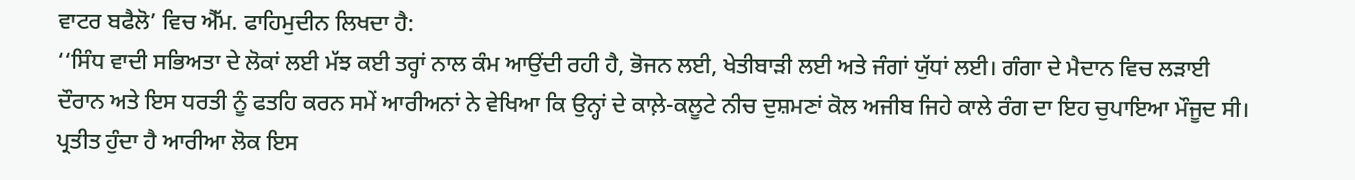ਵਾਟਰ ਬਫੈਲੋ’ ਵਿਚ ਐੱਮ. ਫਾਹਿਮੁਦੀਨ ਲਿਖਦਾ ਹੈ:
‘‘ਸਿੰਧ ਵਾਦੀ ਸਭਿਅਤਾ ਦੇ ਲੋਕਾਂ ਲਈ ਮੱਝ ਕਈ ਤਰ੍ਹਾਂ ਨਾਲ ਕੰਮ ਆਉਂਦੀ ਰਹੀ ਹੈ, ਭੋਜਨ ਲਈ, ਖੇਤੀਬਾੜੀ ਲਈ ਅਤੇ ਜੰਗਾਂ ਯੁੱਧਾਂ ਲਈ। ਗੰਗਾ ਦੇ ਮੈਦਾਨ ਵਿਚ ਲੜਾਈ ਦੌਰਾਨ ਅਤੇ ਇਸ ਧਰਤੀ ਨੂੰ ਫਤਹਿ ਕਰਨ ਸਮੇਂ ਆਰੀਅਨਾਂ ਨੇ ਵੇਖਿਆ ਕਿ ਉਨ੍ਹਾਂ ਦੇ ਕਾਲ਼ੇ-ਕਲੂਟੇ ਨੀਚ ਦੁਸ਼ਮਣਾਂ ਕੋਲ ਅਜੀਬ ਜਿਹੇ ਕਾਲੇ ਰੰਗ ਦਾ ਇਹ ਚੁਪਾਇਆ ਮੌਜੂਦ ਸੀ। ਪ੍ਰਤੀਤ ਹੁੰਦਾ ਹੈ ਆਰੀਆ ਲੋਕ ਇਸ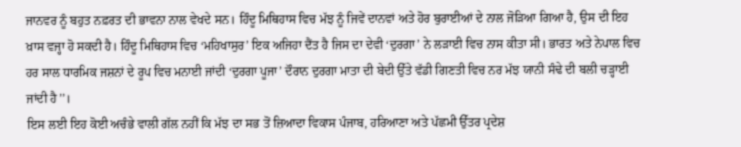ਜਾਨਵਰ ਨੂੰ ਬਹੁਤ ਨਫ਼ਰਤ ਦੀ ਭਾਵਨਾ ਨਾਲ ਵੇਖਦੇ ਸਨ। ਹਿੰਦੂ ਮਿਥਿਹਾਸ ਵਿਚ ਮੱਝ ਨੂੰ ਜਿਵੇਂ ਦਾਨਵਾਂ ਅਤੇ ਹੋਰ ਬੁਰਾਈਆਂ ਦੇ ਨਾਲ ਜੋੜਿਆ ਗਿਆ ਹੈ, ਉਸ ਦੀ ਇਹ ਖ਼ਾਸ ਵਜ੍ਹਾ ਹੋ ਸਕਦੀ ਹੈ। ਹਿੰਦੂ ਮਿਥਿਹਾਸ ਵਿਚ ‘ਮਹਿਖਾਸੁਰ’ ਇਕ ਅਜਿਹਾ ਦੈਂਤ ਹੈ ਜਿਸ ਦਾ ਦੇਵੀ ‘ਦੁਰਗਾ’ ਨੇ ਲੜਾਈ ਵਿਚ ਨਾਸ ਕੀਤਾ ਸੀ। ਭਾਰਤ ਅਤੇ ਨੇਪਾਲ ਵਿਚ ਹਰ ਸਾਲ ਧਾਰਮਿਕ ਜਸ਼ਨਾਂ ਦੇ ਰੂਪ ਵਿਚ ਮਨਾਈ ਜਾਂਦੀ ‘ਦੁਰਗਾ ਪੂਜਾ’ ਦੌਰਾਨ ਦੁਰਗਾ ਮਾਤਾ ਦੀ ਬੇਦੀ ਉੱਤੇ ਵੱਡੀ ਗਿਣਤੀ ਵਿਚ ਨਰ ਮੱਝ ਯਾਨੀ ਸੰਢੇ ਦੀ ਬਲੀ ਚੜ੍ਹਾਈ ਜਾਂਦੀ ਹੈ’’।
ਇਸ ਲਈ ਇਹ ਕੋਈ ਅਚੰਭੇ ਵਾਲੀ ਗੱਲ ਨਹੀਂ ਕਿ ਮੱਝ ਦਾ ਸਭ ਤੋਂ ਜ਼ਿਆਦਾ ਵਿਕਾਸ ਪੰਜਾਬ, ਹਰਿਆਣਾ ਅਤੇ ਪੱਛਮੀ ਉੱਤਰ ਪ੍ਰਦੇਸ਼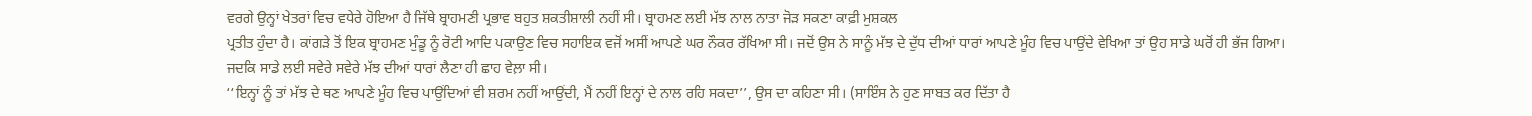ਵਰਗੇ ਉਨ੍ਹਾਂ ਖੇਤਰਾਂ ਵਿਚ ਵਧੇਰੇ ਹੋਇਆ ਹੈ ਜਿੱਥੇ ਬ੍ਰਾਹਮਣੀ ਪ੍ਰਭਾਵ ਬਹੁਤ ਸ਼ਕਤੀਸ਼ਾਲੀ ਨਹੀਂ ਸੀ। ਬ੍ਰਾਹਮਣ ਲਈ ਮੱਝ ਨਾਲ ਨਾਤਾ ਜੋੜ ਸਕਣਾ ਕਾਫ਼ੀ ਮੁਸ਼ਕਲ
ਪ੍ਰਤੀਤ ਹੁੰਦਾ ਹੈ। ਕਾਂਗੜੇ ਤੋਂ ਇਕ ਬ੍ਰਾਹਮਣ ਮੁੰਡੂ ਨੂੰ ਰੋਟੀ ਆਦਿ ਪਕਾਉਣ ਵਿਚ ਸਹਾਇਕ ਵਜੋਂ ਅਸੀਂ ਆਪਣੇ ਘਰ ਨੌਕਰ ਰੱਖਿਆ ਸੀ। ਜਦੋਂ ਉਸ ਨੇ ਸਾਨੂੰ ਮੱਝ ਦੇ ਦੁੱਧ ਦੀਆਂ ਧਾਰਾਂ ਆਪਣੇ ਮੂੰਹ ਵਿਚ ਪਾਉਂਦੇ ਵੇਖਿਆ ਤਾਂ ਉਹ ਸਾਡੇ ਘਰੋਂ ਹੀ ਭੱਜ ਗਿਆ।
ਜਦਕਿ ਸਾਡੇ ਲਈ ਸਵੇਰੇ ਸਵੇਰੇ ਮੱਝ ਦੀਆਂ ਧਾਰਾਂ ਲੈਣਾ ਹੀ ਛਾਹ ਵੇਲ਼ਾ ਸੀ।
‘‘ਇਨ੍ਹਾਂ ਨੂੰ ਤਾਂ ਮੱਝ ਦੇ ਥਣ ਆਪਣੇ ਮੂੰਹ ਵਿਚ ਪਾਉਂਦਿਆਂ ਵੀ ਸ਼ਰਮ ਨਹੀਂ ਆਉਂਦੀ, ਮੈਂ ਨਹੀਂ ਇਨ੍ਹਾਂ ਦੇ ਨਾਲ ਰਹਿ ਸਕਦਾ’’, ਉਸ ਦਾ ਕਹਿਣਾ ਸੀ। (ਸਾਇੰਸ ਨੇ ਹੁਣ ਸਾਬਤ ਕਰ ਦਿੱਤਾ ਹੈ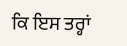ਕਿ ਇਸ ਤਰ੍ਹਾਂ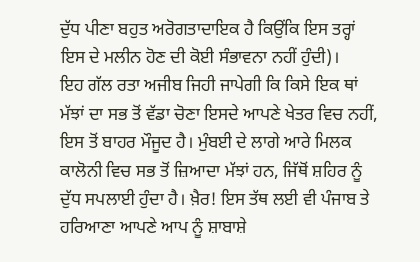ਦੁੱਧ ਪੀਣਾ ਬਹੁਤ ਅਰੋਗਤਾਦਾਇਕ ਹੈ ਕਿਉਂਕਿ ਇਸ ਤਰ੍ਹਾਂ ਇਸ ਦੇ ਮਲੀਨ ਹੋਣ ਦੀ ਕੋਈ ਸੰਭਾਵਨਾ ਨਹੀਂ ਹੁੰਦੀ)।
ਇਹ ਗੱਲ ਰਤਾ ਅਜੀਬ ਜਿਹੀ ਜਾਪੇਗੀ ਕਿ ਕਿਸੇ ਇਕ ਥਾਂ ਮੱਝਾਂ ਦਾ ਸਭ ਤੋਂ ਵੱਡਾ ਚੋਣਾ ਇਸਦੇ ਆਪਣੇ ਖੇਤਰ ਵਿਚ ਨਹੀਂ, ਇਸ ਤੋਂ ਬਾਹਰ ਮੌਜੂਦ ਹੈ। ਮੁੰਬਈ ਦੇ ਲਾਗੇ ਆਰੇ ਮਿਲਕ ਕਾਲੋਨੀ ਵਿਚ ਸਭ ਤੋਂ ਜ਼ਿਆਦਾ ਮੱਝਾਂ ਹਨ, ਜਿੱਥੋਂ ਸ਼ਹਿਰ ਨੂੰ ਦੁੱਧ ਸਪਲਾਈ ਹੁੰਦਾ ਹੈ। ਖ਼ੈਰ! ਇਸ ਤੱਥ ਲਈ ਵੀ ਪੰਜਾਬ ਤੇ ਹਰਿਆਣਾ ਆਪਣੇ ਆਪ ਨੂੰ ਸ਼ਾਬਾਸ਼ੇ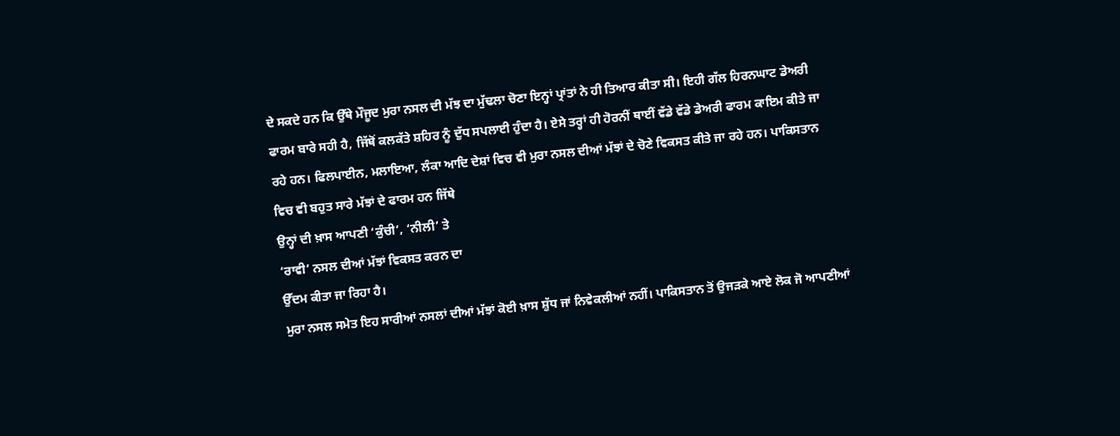ਦੇ ਸਕਦੇ ਹਨ ਕਿ ਉੱਥੇ ਮੌਜੂਦ ਮੁਰਾ ਨਸਲ ਦੀ ਮੱਝ ਦਾ ਮੁੱਢਲਾ ਚੋਣਾ ਇਨ੍ਹਾਂ ਪ੍ਰਾਂਤਾਂ ਨੇ ਹੀ ਤਿਆਰ ਕੀਤਾ ਸੀ। ਇਹੀ ਗੱਲ ਹਿਰਨਘਾਟ ਡੇਅਰੀ ਫਾਰਮ ਬਾਰੇ ਸਹੀ ਹੈ, ਜਿੱਥੋਂ ਕਲਕੱਤੇ ਸ਼ਹਿਰ ਨੂੰ ਦੁੱਧ ਸਪਲਾਈ ਹੁੰਦਾ ਹੈ। ਏਸੇ ਤਰ੍ਹਾਂ ਹੀ ਹੋਰਨੀਂ ਥਾਈਂ ਵੱਡੇ ਵੱਡੇ ਡੇਅਰੀ ਫਾਰਮ ਕਾਇਮ ਕੀਤੇ ਜਾ ਰਹੇ ਹਨ। ਫਿਲਪਾਈਨ, ਮਲਾਇਆ, ਲੰਕਾ ਆਦਿ ਦੇਸ਼ਾਂ ਵਿਚ ਵੀ ਮੁਰਾ ਨਸਲ ਦੀਆਂ ਮੱਝਾਂ ਦੇ ਚੋਣੇ ਵਿਕਸਤ ਕੀਤੇ ਜਾ ਰਹੇ ਹਨ। ਪਾਕਿਸਤਾਨ
ਵਿਚ ਵੀ ਬਹੁਤ ਸਾਰੇ ਮੱਝਾਂ ਦੇ ਫਾਰਮ ਹਨ ਜਿੱਥੇ
ਉਨ੍ਹਾਂ ਦੀ ਖ਼ਾਸ ਆਪਣੀ ‘ਕੁੰਚੀ’, ‘ਨੀਲੀ’ ਤੇ
‘ਰਾਵੀ’ ਨਸਲ ਦੀਆਂ ਮੱਝਾਂ ਵਿਕਸਤ ਕਰਨ ਦਾ
ਉੱਦਮ ਕੀਤਾ ਜਾ ਰਿਹਾ ਹੈ।
ਮੁਰਾ ਨਸਲ ਸਮੇਤ ਇਹ ਸਾਰੀਆਂ ਨਸਲਾਂ ਦੀਆਂ ਮੱਝਾਂ ਕੋਈ ਖ਼ਾਸ ਸ਼ੁੱਧ ਜਾਂ ਨਿਵੇਕਲੀਆਂ ਨਹੀਂ। ਪਾਕਿਸਤਾਨ ਤੋਂ ਉਜੜਕੇ ਆਏ ਲੋਕ ਜੋ ਆਪਣੀਆਂ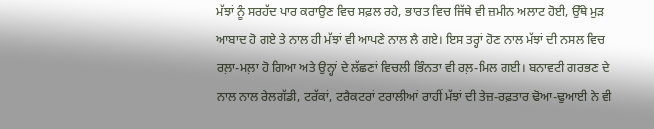ਮੱਝਾਂ ਨੂੰ ਸਰਹੱਦ ਪਾਰ ਕਰਾਉਣ ਵਿਚ ਸਫ਼ਲ ਰਹੇ, ਭਾਰਤ ਵਿਚ ਜਿੱਥੇ ਵੀ ਜ਼ਮੀਨ ਅਲਾਟ ਹੋਈ, ਉੱਥੇ ਮੁੜ ਆਬਾਦ ਹੋ ਗਏ ਤੇ ਨਾਲ ਹੀ ਮੱਝਾਂ ਵੀ ਆਪਣੇ ਨਾਲ ਲੈ ਗਏ। ਇਸ ਤਰ੍ਹਾਂ ਹੋਣ ਨਾਲ ਮੱਝਾਂ ਦੀ ਨਸਲ ਵਿਚ ਰਲ਼ਾ-ਮਲ਼ਾ ਹੋ ਗਿਆ ਅਤੇ ਉਨ੍ਹਾਂ ਦੇ ਲੱਛਣਾਂ ਵਿਚਲੀ ਭਿੰਨਤਾ ਵੀ ਰਲ਼-ਮਿਲ ਗਈ। ਬਨਾਵਟੀ ਗਰਭਣ ਦੇ ਨਾਲ ਨਾਲ ਰੇਲਗੱਡੀ, ਟਰੱਕਾਂ, ਟਰੈਕਟਰਾਂ ਟਰਾਲੀਆਂ ਰਾਹੀਂ ਮੱਝਾਂ ਦੀ ਤੇਜ਼-ਰਫ਼ਤਾਰ ਢੋਆ-ਢੁਆਈ ਨੇ ਵੀ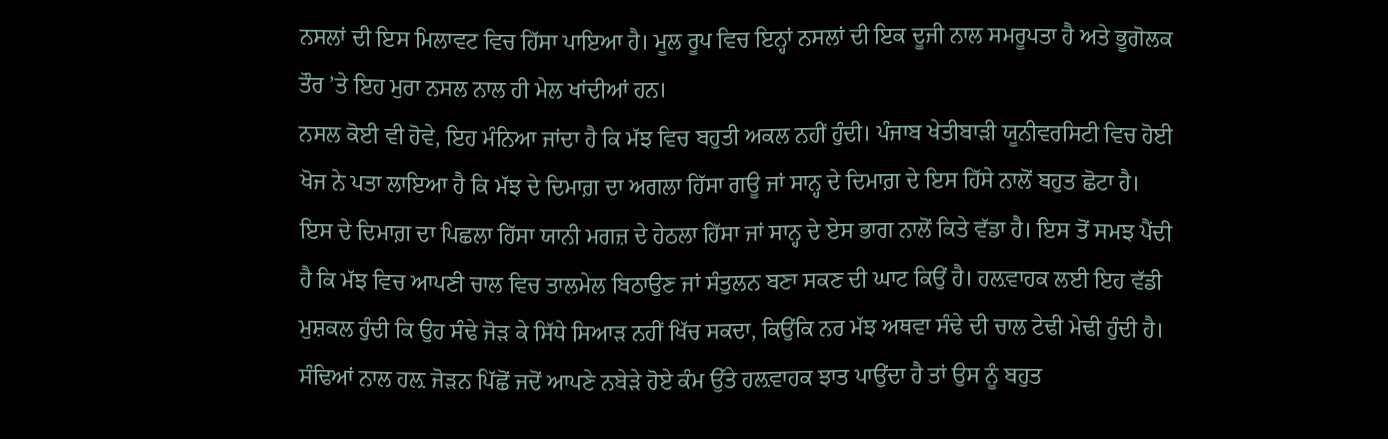ਨਸਲਾਂ ਦੀ ਇਸ ਮਿਲਾਵਟ ਵਿਚ ਹਿੱਸਾ ਪਾਇਆ ਹੈ। ਮੂਲ ਰੂਪ ਵਿਚ ਇਨ੍ਹਾਂ ਨਸਲਾਂ ਦੀ ਇਕ ਦੂਜੀ ਨਾਲ ਸਮਰੂਪਤਾ ਹੈ ਅਤੇ ਭੂਗੋਲਕ ਤੌਰ ’ਤੇ ਇਹ ਮੁਰਾ ਨਸਲ ਨਾਲ ਹੀ ਮੇਲ ਖਾਂਦੀਆਂ ਹਨ।
ਨਸਲ ਕੋਈ ਵੀ ਹੋਵੇ, ਇਹ ਮੰਨਿਆ ਜਾਂਦਾ ਹੈ ਕਿ ਮੱਝ ਵਿਚ ਬਹੁਤੀ ਅਕਲ ਨਹੀਂ ਹੁੰਦੀ। ਪੰਜਾਬ ਖੇਤੀਬਾੜੀ ਯੂਨੀਵਰਸਿਟੀ ਵਿਚ ਹੋਈ ਖੋਜ ਨੇ ਪਤਾ ਲਾਇਆ ਹੈ ਕਿ ਮੱਝ ਦੇ ਦਿਮਾਗ਼ ਦਾ ਅਗਲਾ ਹਿੱਸਾ ਗਊ ਜਾਂ ਸਾਨ੍ਹ ਦੇ ਦਿਮਾਗ਼ ਦੇ ਇਸ ਹਿੱਸੇ ਨਾਲੋਂ ਬਹੁਤ ਛੋਟਾ ਹੈ। ਇਸ ਦੇ ਦਿਮਾਗ਼ ਦਾ ਪਿਛਲਾ ਹਿੱਸਾ ਯਾਨੀ ਮਗਜ਼ ਦੇ ਹੇਠਲਾ ਹਿੱਸਾ ਜਾਂ ਸਾਨ੍ਹ ਦੇ ਏਸ ਭਾਗ ਨਾਲੋਂ ਕਿਤੇ ਵੱਡਾ ਹੈ। ਇਸ ਤੋਂ ਸਮਝ ਪੈਂਦੀ ਹੈ ਕਿ ਮੱਝ ਵਿਚ ਆਪਣੀ ਚਾਲ ਵਿਚ ਤਾਲਮੇਲ ਬਿਠਾਉਣ ਜਾਂ ਸੰਤੁਲਨ ਬਣਾ ਸਕਣ ਦੀ ਘਾਟ ਕਿਉਂ ਹੈ। ਹਲ਼ਵਾਹਕ ਲਈ ਇਹ ਵੱਡੀ ਮੁਸ਼ਕਲ ਹੁੰਦੀ ਕਿ ਉਹ ਸੰਢੇ ਜੋੜ ਕੇ ਸਿੱਧੇ ਸਿਆੜ ਨਹੀਂ ਖਿੱਚ ਸਕਦਾ, ਕਿਉਂਕਿ ਨਰ ਮੱਝ ਅਥਵਾ ਸੰਢੇ ਦੀ ਚਾਲ ਟੇਢੀ ਮੇਢੀ ਹੁੰਦੀ ਹੈ। ਸੰਢਿਆਂ ਨਾਲ ਹਲ਼ ਜੋੜਨ ਪਿੱਛੋਂ ਜਦੋਂ ਆਪਣੇ ਨਬੇੜੇ ਹੋਏ ਕੰਮ ਉੱਤੇ ਹਲ਼ਵਾਹਕ ਝਾਤ ਪਾਉਂਦਾ ਹੈ ਤਾਂ ਉਸ ਨੂੰ ਬਹੁਤ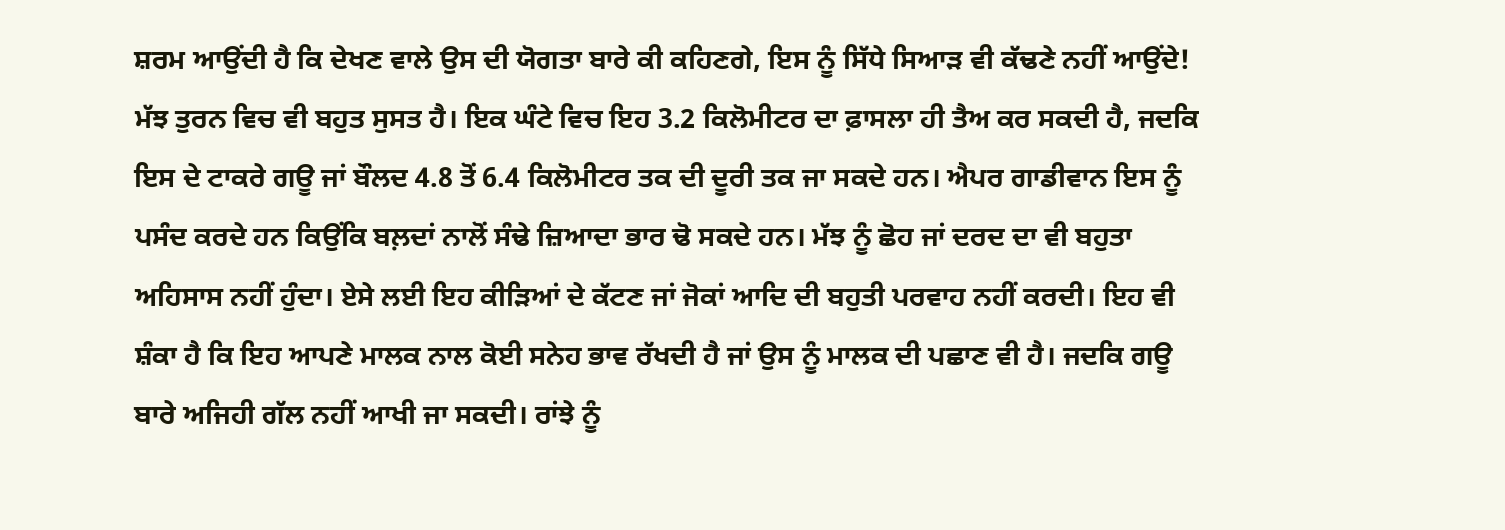ਸ਼ਰਮ ਆਉਂਦੀ ਹੈ ਕਿ ਦੇਖਣ ਵਾਲੇ ਉਸ ਦੀ ਯੋਗਤਾ ਬਾਰੇ ਕੀ ਕਹਿਣਗੇ, ਇਸ ਨੂੰ ਸਿੱਧੇ ਸਿਆੜ ਵੀ ਕੱਢਣੇ ਨਹੀਂ ਆਉਂਦੇ!
ਮੱਝ ਤੁਰਨ ਵਿਚ ਵੀ ਬਹੁਤ ਸੁਸਤ ਹੈ। ਇਕ ਘੰਟੇ ਵਿਚ ਇਹ 3.2 ਕਿਲੋਮੀਟਰ ਦਾ ਫ਼ਾਸਲਾ ਹੀ ਤੈਅ ਕਰ ਸਕਦੀ ਹੈ, ਜਦਕਿ ਇਸ ਦੇ ਟਾਕਰੇ ਗਊ ਜਾਂ ਬੌਲਦ 4.8 ਤੋਂ 6.4 ਕਿਲੋਮੀਟਰ ਤਕ ਦੀ ਦੂਰੀ ਤਕ ਜਾ ਸਕਦੇ ਹਨ। ਐਪਰ ਗਾਡੀਵਾਨ ਇਸ ਨੂੰ ਪਸੰਦ ਕਰਦੇ ਹਨ ਕਿਉਂਕਿ ਬਲ਼ਦਾਂ ਨਾਲੋਂ ਸੰਢੇ ਜ਼ਿਆਦਾ ਭਾਰ ਢੋ ਸਕਦੇ ਹਨ। ਮੱਝ ਨੂੰ ਛੋਹ ਜਾਂ ਦਰਦ ਦਾ ਵੀ ਬਹੁਤਾ ਅਹਿਸਾਸ ਨਹੀਂ ਹੁੰਦਾ। ਏਸੇ ਲਈ ਇਹ ਕੀੜਿਆਂ ਦੇ ਕੱਟਣ ਜਾਂ ਜੋਕਾਂ ਆਦਿ ਦੀ ਬਹੁਤੀ ਪਰਵਾਹ ਨਹੀਂ ਕਰਦੀ। ਇਹ ਵੀ ਸ਼ੰਕਾ ਹੈ ਕਿ ਇਹ ਆਪਣੇ ਮਾਲਕ ਨਾਲ ਕੋਈ ਸਨੇਹ ਭਾਵ ਰੱਖਦੀ ਹੈ ਜਾਂ ਉਸ ਨੂੰ ਮਾਲਕ ਦੀ ਪਛਾਣ ਵੀ ਹੈ। ਜਦਕਿ ਗਊ ਬਾਰੇ ਅਜਿਹੀ ਗੱਲ ਨਹੀਂ ਆਖੀ ਜਾ ਸਕਦੀ। ਰਾਂਝੇ ਨੂੰ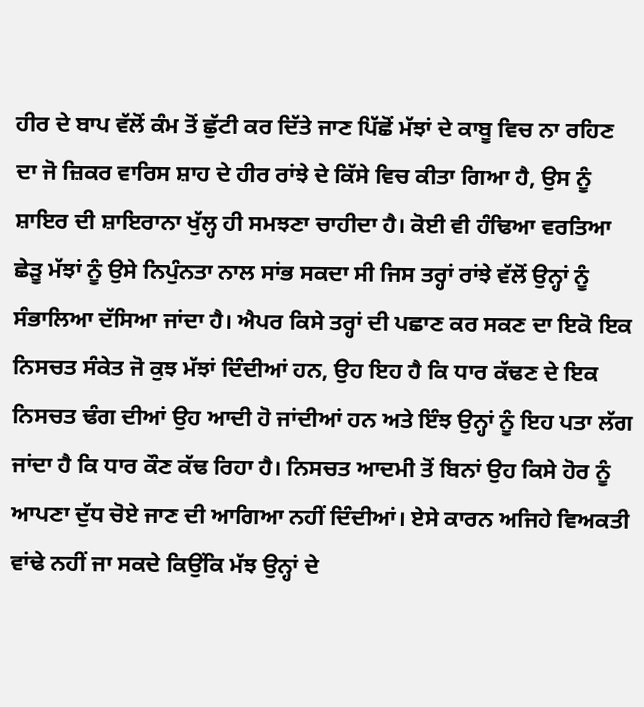ਹੀਰ ਦੇ ਬਾਪ ਵੱਲੋਂ ਕੰਮ ਤੋਂ ਛੁੱਟੀ ਕਰ ਦਿੱਤੇ ਜਾਣ ਪਿੱਛੋਂ ਮੱਝਾਂ ਦੇ ਕਾਬੂ ਵਿਚ ਨਾ ਰਹਿਣ ਦਾ ਜੋ ਜ਼ਿਕਰ ਵਾਰਿਸ ਸ਼ਾਹ ਦੇ ਹੀਰ ਰਾਂਝੇ ਦੇ ਕਿੱਸੇ ਵਿਚ ਕੀਤਾ ਗਿਆ ਹੈ, ਉਸ ਨੂੰ ਸ਼ਾਇਰ ਦੀ ਸ਼ਾਇਰਾਨਾ ਖੁੱਲ੍ਹ ਹੀ ਸਮਝਣਾ ਚਾਹੀਦਾ ਹੈ। ਕੋਈ ਵੀ ਹੰਢਿਆ ਵਰਤਿਆ ਛੇੜੂ ਮੱਝਾਂ ਨੂੰ ਉਸੇ ਨਿਪੁੰਨਤਾ ਨਾਲ ਸਾਂਭ ਸਕਦਾ ਸੀ ਜਿਸ ਤਰ੍ਹਾਂ ਰਾਂਝੇ ਵੱਲੋਂ ਉਨ੍ਹਾਂ ਨੂੰ ਸੰਭਾਲਿਆ ਦੱਸਿਆ ਜਾਂਦਾ ਹੈ। ਐਪਰ ਕਿਸੇ ਤਰ੍ਹਾਂ ਦੀ ਪਛਾਣ ਕਰ ਸਕਣ ਦਾ ਇਕੋ ਇਕ ਨਿਸਚਤ ਸੰਕੇਤ ਜੋ ਕੁਝ ਮੱਝਾਂ ਦਿੰਦੀਆਂ ਹਨ, ਉਹ ਇਹ ਹੈ ਕਿ ਧਾਰ ਕੱਢਣ ਦੇ ਇਕ ਨਿਸਚਤ ਢੰਗ ਦੀਆਂ ਉਹ ਆਦੀ ਹੋ ਜਾਂਦੀਆਂ ਹਨ ਅਤੇ ਇੰਝ ਉਨ੍ਹਾਂ ਨੂੰ ਇਹ ਪਤਾ ਲੱਗ ਜਾਂਦਾ ਹੈ ਕਿ ਧਾਰ ਕੌਣ ਕੱਢ ਰਿਹਾ ਹੈ। ਨਿਸਚਤ ਆਦਮੀ ਤੋਂ ਬਿਨਾਂ ਉਹ ਕਿਸੇ ਹੋਰ ਨੂੰ ਆਪਣਾ ਦੁੱਧ ਚੋਏ ਜਾਣ ਦੀ ਆਗਿਆ ਨਹੀਂ ਦਿੰਦੀਆਂ। ਏਸੇ ਕਾਰਨ ਅਜਿਹੇ ਵਿਅਕਤੀ ਵਾਂਢੇ ਨਹੀਂ ਜਾ ਸਕਦੇ ਕਿਉਂਕਿ ਮੱਝ ਉਨ੍ਹਾਂ ਦੇ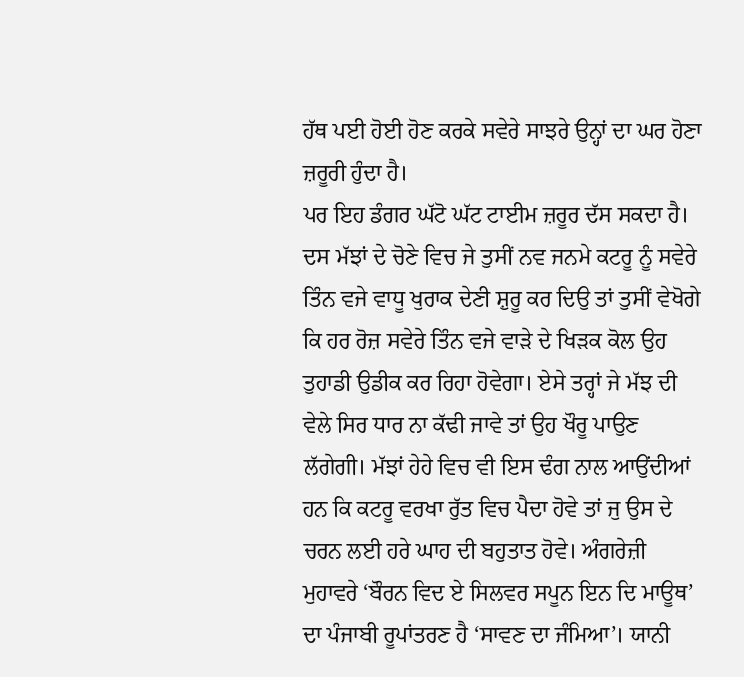ਹੱਥ ਪਈ ਹੋਈ ਹੋਣ ਕਰਕੇ ਸਵੇਰੇ ਸਾਝਰੇ ਉਨ੍ਹਾਂ ਦਾ ਘਰ ਹੋਣਾ ਜ਼ਰੂਰੀ ਹੁੰਦਾ ਹੈ।
ਪਰ ਇਹ ਡੰਗਰ ਘੱਟੋ ਘੱਟ ਟਾਈਮ ਜ਼ਰੂਰ ਦੱਸ ਸਕਦਾ ਹੈ। ਦਸ ਮੱਝਾਂ ਦੇ ਚੋਣੇ ਵਿਚ ਜੇ ਤੁਸੀਂ ਨਵ ਜਨਮੇ ਕਟਰੂ ਨੂੰ ਸਵੇਰੇ ਤਿੰਨ ਵਜੇ ਵਾਧੂ ਖੁਰਾਕ ਦੇਣੀ ਸ਼ੁਰੂ ਕਰ ਦਿਉ ਤਾਂ ਤੁਸੀਂ ਵੇਖੋਗੇ ਕਿ ਹਰ ਰੋਜ਼ ਸਵੇਰੇ ਤਿੰਨ ਵਜੇ ਵਾੜੇ ਦੇ ਖਿੜਕ ਕੋਲ ਉਹ ਤੁਹਾਡੀ ਉਡੀਕ ਕਰ ਰਿਹਾ ਹੋਵੇਗਾ। ਏਸੇ ਤਰ੍ਹਾਂ ਜੇ ਮੱਝ ਦੀ ਵੇਲੇ ਸਿਰ ਧਾਰ ਨਾ ਕੱਢੀ ਜਾਵੇ ਤਾਂ ਉਹ ਖੌਰੂ ਪਾਉਣ ਲੱਗੇਗੀ। ਮੱਝਾਂ ਹੇਹੇ ਵਿਚ ਵੀ ਇਸ ਢੰਗ ਨਾਲ ਆਉਂਦੀਆਂ ਹਨ ਕਿ ਕਟਰੂ ਵਰਖਾ ਰੁੱਤ ਵਿਚ ਪੈਦਾ ਹੋਵੇ ਤਾਂ ਜੁ ਉਸ ਦੇ ਚਰਨ ਲਈ ਹਰੇ ਘਾਹ ਦੀ ਬਹੁਤਾਤ ਹੋਵੇ। ਅੰਗਰੇਜ਼ੀ ਮੁਹਾਵਰੇ ‘ਬੌਰਨ ਵਿਦ ਏ ਸਿਲਵਰ ਸਪੂਨ ਇਨ ਦਿ ਮਾਊਥ’ ਦਾ ਪੰਜਾਬੀ ਰੂਪਾਂਤਰਣ ਹੈ ‘ਸਾਵਣ ਦਾ ਜੰਮਿਆ’। ਯਾਨੀ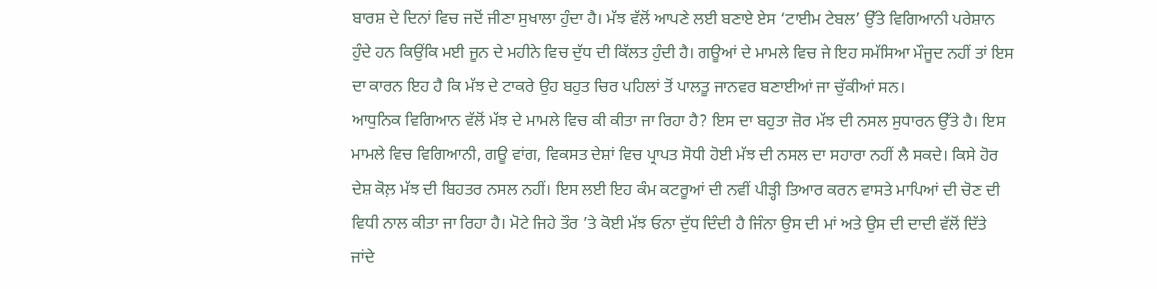ਬਾਰਸ਼ ਦੇ ਦਿਨਾਂ ਵਿਚ ਜਦੋਂ ਜੀਣਾ ਸੁਖਾਲਾ ਹੁੰਦਾ ਹੈ। ਮੱਝ ਵੱਲੋਂ ਆਪਣੇ ਲਈ ਬਣਾਏ ਏਸ ‘ਟਾਈਮ ਟੇਬਲ’ ਉੱਤੇ ਵਿਗਿਆਨੀ ਪਰੇਸ਼ਾਨ ਹੁੰਦੇ ਹਨ ਕਿਉਂਕਿ ਮਈ ਜੂਨ ਦੇ ਮਹੀਨੇ ਵਿਚ ਦੁੱਧ ਦੀ ਕਿੱਲਤ ਹੁੰਦੀ ਹੈ। ਗਊਆਂ ਦੇ ਮਾਮਲੇ ਵਿਚ ਜੇ ਇਹ ਸਮੱਸਿਆ ਮੌਜੂਦ ਨਹੀਂ ਤਾਂ ਇਸ ਦਾ ਕਾਰਨ ਇਹ ਹੈ ਕਿ ਮੱਝ ਦੇ ਟਾਕਰੇ ਉਹ ਬਹੁਤ ਚਿਰ ਪਹਿਲਾਂ ਤੋਂ ਪਾਲਤੂ ਜਾਨਵਰ ਬਣਾਈਆਂ ਜਾ ਚੁੱਕੀਆਂ ਸਨ।
ਆਧੁਨਿਕ ਵਿਗਿਆਨ ਵੱਲੋਂ ਮੱਝ ਦੇ ਮਾਮਲੇ ਵਿਚ ਕੀ ਕੀਤਾ ਜਾ ਰਿਹਾ ਹੈ? ਇਸ ਦਾ ਬਹੁਤਾ ਜ਼ੋਰ ਮੱਝ ਦੀ ਨਸਲ ਸੁਧਾਰਨ ਉੱਤੇ ਹੈ। ਇਸ ਮਾਮਲੇ ਵਿਚ ਵਿਗਿਆਨੀ, ਗਊ ਵਾਂਗ, ਵਿਕਸਤ ਦੇਸ਼ਾਂ ਵਿਚ ਪ੍ਰਾਪਤ ਸੋਧੀ ਹੋਈ ਮੱਝ ਦੀ ਨਸਲ ਦਾ ਸਹਾਰਾ ਨਹੀਂ ਲੈ ਸਕਦੇ। ਕਿਸੇ ਹੋਰ ਦੇਸ਼ ਕੋਲ਼ ਮੱਝ ਦੀ ਬਿਹਤਰ ਨਸਲ ਨਹੀਂ। ਇਸ ਲਈ ਇਹ ਕੰਮ ਕਟਰੂਆਂ ਦੀ ਨਵੀਂ ਪੀੜ੍ਹੀ ਤਿਆਰ ਕਰਨ ਵਾਸਤੇ ਮਾਪਿਆਂ ਦੀ ਚੋਣ ਦੀ ਵਿਧੀ ਨਾਲ ਕੀਤਾ ਜਾ ਰਿਹਾ ਹੈ। ਮੋਟੇ ਜਿਹੇ ਤੌਰ ’ਤੇ ਕੋਈ ਮੱਝ ਓਨਾ ਦੁੱਧ ਦਿੰਦੀ ਹੈ ਜਿੰਨਾ ਉਸ ਦੀ ਮਾਂ ਅਤੇ ਉਸ ਦੀ ਦਾਦੀ ਵੱਲੋਂ ਦਿੱਤੇ ਜਾਂਦੇ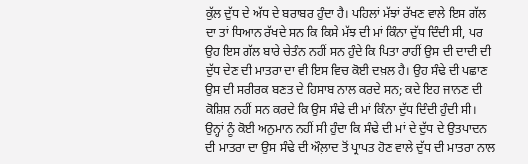ਕੁੱਲ ਦੁੱਧ ਦੇ ਅੱਧ ਦੇ ਬਰਾਬਰ ਹੁੰਦਾ ਹੈ। ਪਹਿਲਾਂ ਮੱਝਾਂ ਰੱਖਣ ਵਾਲੇ ਇਸ ਗੱਲ ਦਾ ਤਾਂ ਧਿਆਨ ਰੱਖਦੇ ਸਨ ਕਿ ਕਿਸੇ ਮੱਝ ਦੀ ਮਾਂ ਕਿੰਨਾ ਦੁੱਧ ਦਿੰਦੀ ਸੀ, ਪਰ ਉਹ ਇਸ ਗੱਲ ਬਾਰੇ ਚੇਤੰਨ ਨਹੀਂ ਸਨ ਹੁੰਦੇ ਕਿ ਪਿਤਾ ਰਾਹੀਂ ਉਸ ਦੀ ਦਾਦੀ ਦੀ ਦੁੱਧ ਦੇਣ ਦੀ ਮਾਤਰਾ ਦਾ ਵੀ ਇਸ ਵਿਚ ਕੋਈ ਦਖ਼ਲ ਹੈ। ਉਹ ਸੰਢੇ ਦੀ ਪਛਾਣ ਉਸ ਦੀ ਸਰੀਰਕ ਬਣਤ ਦੇ ਹਿਸਾਬ ਨਾਲ ਕਰਦੇ ਸਨ; ਕਦੇ ਇਹ ਜਾਨਣ ਦੀ ਕੋਸ਼ਿਸ਼ ਨਹੀਂ ਸਨ ਕਰਦੇ ਕਿ ਉਸ ਸੰਢੇ ਦੀ ਮਾਂ ਕਿੰਨਾ ਦੁੱਧ ਦਿੰਦੀ ਹੁੰਦੀ ਸੀ। ਉਨ੍ਹਾਂ ਨੂੰ ਕੋਈ ਅਨੁਮਾਨ ਨਹੀਂ ਸੀ ਹੁੰਦਾ ਕਿ ਸੰਢੇ ਦੀ ਮਾਂ ਦੇ ਦੁੱਧ ਦੇ ਉਤਪਾਦਨ ਦੀ ਮਾਤਰਾ ਦਾ ਉਸ ਸੰਢੇ ਦੀ ਔਲ਼ਾਦ ਤੋਂ ਪ੍ਰਾਪਤ ਹੋਣ ਵਾਲੇ ਦੁੱਧ ਦੀ ਮਾਤਰਾ ਨਾਲ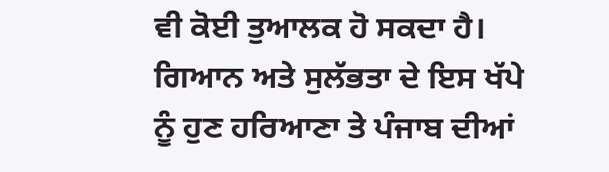ਵੀ ਕੋਈ ਤੁਆਲਕ ਹੋ ਸਕਦਾ ਹੈ। ਗਿਆਨ ਅਤੇ ਸੁਲੱਭਤਾ ਦੇ ਇਸ ਖੱਪੇ ਨੂੰ ਹੁਣ ਹਰਿਆਣਾ ਤੇ ਪੰਜਾਬ ਦੀਆਂ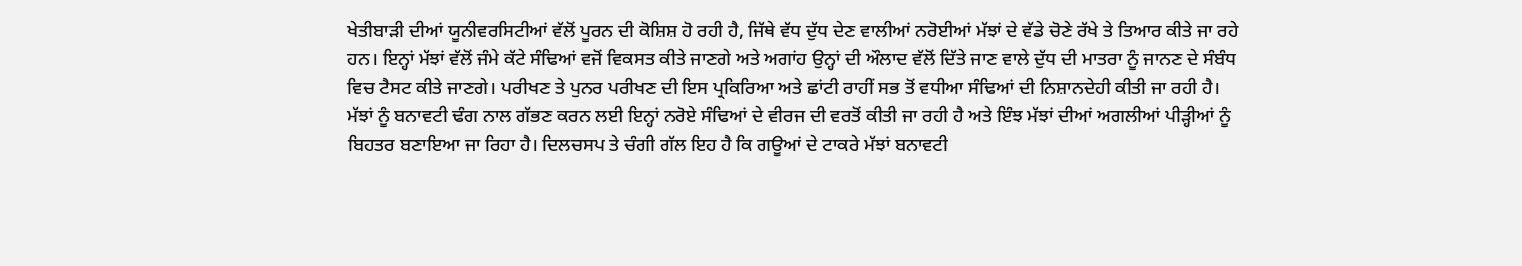ਖੇਤੀਬਾੜੀ ਦੀਆਂ ਯੂਨੀਵਰਸਿਟੀਆਂ ਵੱਲੋਂ ਪੂਰਨ ਦੀ ਕੋਸ਼ਿਸ਼ ਹੋ ਰਹੀ ਹੈ, ਜਿੱਥੇ ਵੱਧ ਦੁੱਧ ਦੇਣ ਵਾਲੀਆਂ ਨਰੋਈਆਂ ਮੱਝਾਂ ਦੇ ਵੱਡੇ ਚੋਣੇ ਰੱਖੇ ਤੇ ਤਿਆਰ ਕੀਤੇ ਜਾ ਰਹੇ ਹਨ। ਇਨ੍ਹਾਂ ਮੱਝਾਂ ਵੱਲੋਂ ਜੰਮੇ ਕੱਟੇ ਸੰਢਿਆਂ ਵਜੋਂ ਵਿਕਸਤ ਕੀਤੇ ਜਾਣਗੇ ਅਤੇ ਅਗਾਂਹ ਉਨ੍ਹਾਂ ਦੀ ਔਲਾਦ ਵੱਲੋਂ ਦਿੱਤੇ ਜਾਣ ਵਾਲੇ ਦੁੱਧ ਦੀ ਮਾਤਰਾ ਨੂੰ ਜਾਨਣ ਦੇ ਸੰਬੰਧ ਵਿਚ ਟੈਸਟ ਕੀਤੇ ਜਾਣਗੇ। ਪਰੀਖਣ ਤੇ ਪੁਨਰ ਪਰੀਖਣ ਦੀ ਇਸ ਪ੍ਰਕਿਰਿਆ ਅਤੇ ਛਾਂਟੀ ਰਾਹੀਂ ਸਭ ਤੋਂ ਵਧੀਆ ਸੰਢਿਆਂ ਦੀ ਨਿਸ਼ਾਨਦੇਹੀ ਕੀਤੀ ਜਾ ਰਹੀ ਹੈ। ਮੱਝਾਂ ਨੂੰ ਬਨਾਵਟੀ ਢੰਗ ਨਾਲ ਗੱਭਣ ਕਰਨ ਲਈ ਇਨ੍ਹਾਂ ਨਰੋਏ ਸੰਢਿਆਂ ਦੇ ਵੀਰਜ ਦੀ ਵਰਤੋਂ ਕੀਤੀ ਜਾ ਰਹੀ ਹੈ ਅਤੇ ਇੰਝ ਮੱਝਾਂ ਦੀਆਂ ਅਗਲੀਆਂ ਪੀੜ੍ਹੀਆਂ ਨੂੰ ਬਿਹਤਰ ਬਣਾਇਆ ਜਾ ਰਿਹਾ ਹੈ। ਦਿਲਚਸਪ ਤੇ ਚੰਗੀ ਗੱਲ ਇਹ ਹੈ ਕਿ ਗਊਆਂ ਦੇ ਟਾਕਰੇ ਮੱਝਾਂ ਬਨਾਵਟੀ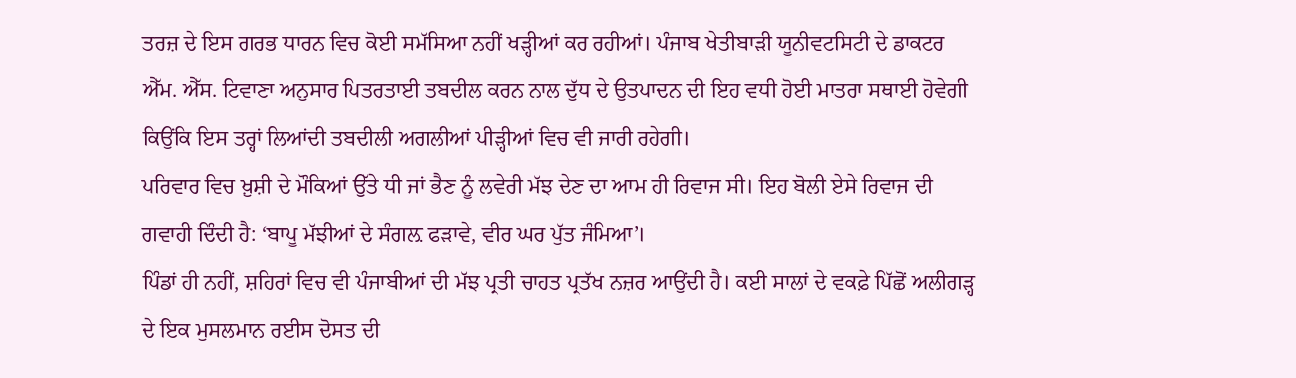ਤਰਜ਼ ਦੇ ਇਸ ਗਰਭ ਧਾਰਨ ਵਿਚ ਕੋਈ ਸਮੱਸਿਆ ਨਹੀਂ ਖੜ੍ਹੀਆਂ ਕਰ ਰਹੀਆਂ। ਪੰਜਾਬ ਖੇਤੀਬਾੜੀ ਯੂਨੀਵਟਸਿਟੀ ਦੇ ਡਾਕਟਰ ਐੱਮ. ਐੱਸ. ਟਿਵਾਣਾ ਅਨੁਸਾਰ ਪਿਤਰਤਾਈ ਤਬਦੀਲ ਕਰਨ ਨਾਲ ਦੁੱਧ ਦੇ ਉਤਪਾਦਨ ਦੀ ਇਹ ਵਧੀ ਹੋਈ ਮਾਤਰਾ ਸਥਾਈ ਹੋਵੇਗੀ ਕਿਉਂਕਿ ਇਸ ਤਰ੍ਹਾਂ ਲਿਆਂਦੀ ਤਬਦੀਲੀ ਅਗਲੀਆਂ ਪੀੜ੍ਹੀਆਂ ਵਿਚ ਵੀ ਜਾਰੀ ਰਹੇਗੀ।
ਪਰਿਵਾਰ ਵਿਚ ਖ਼ੁਸ਼ੀ ਦੇ ਮੌਕਿਆਂ ਉੱਤੇ ਧੀ ਜਾਂ ਭੈਣ ਨੂੰ ਲਵੇਰੀ ਮੱਝ ਦੇਣ ਦਾ ਆਮ ਹੀ ਰਿਵਾਜ ਸੀ। ਇਹ ਬੋਲੀ ਏਸੇ ਰਿਵਾਜ ਦੀ ਗਵਾਹੀ ਦਿੰਦੀ ਹੈ: ‘ਬਾਪੂ ਮੱਝੀਆਂ ਦੇ ਸੰਗਲ਼ ਫੜਾਵੇ, ਵੀਰ ਘਰ ਪੁੱਤ ਜੰਮਿਆ’।
ਪਿੰਡਾਂ ਹੀ ਨਹੀਂ, ਸ਼ਹਿਰਾਂ ਵਿਚ ਵੀ ਪੰਜਾਬੀਆਂ ਦੀ ਮੱਝ ਪ੍ਰਤੀ ਚਾਹਤ ਪ੍ਰਤੱਖ ਨਜ਼ਰ ਆਉਂਦੀ ਹੈ। ਕਈ ਸਾਲਾਂ ਦੇ ਵਕਫ਼ੇ ਪਿੱਛੋਂ ਅਲੀਗੜ੍ਹ ਦੇ ਇਕ ਮੁਸਲਮਾਨ ਰਈਸ ਦੋਸਤ ਦੀ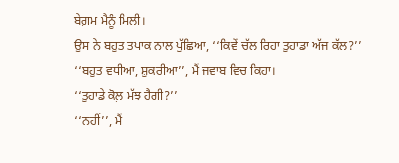ਬੇਗ਼ਮ ਮੈਨੂੰ ਮਿਲੀ।
ਉਸ ਨੇ ਬਹੁਤ ਤਪਾਕ ਨਾਲ ਪੁੱਛਿਆ, ‘‘ਕਿਵੇਂ ਚੱਲ ਰਿਹਾ ਤੁਹਾਡਾ ਅੱਜ ਕੱਲ?’’
‘‘ਬਹੁਤ ਵਧੀਆ, ਸ਼ੁਕਰੀਆ’’, ਮੈਂ ਜਵਾਬ ਵਿਚ ਕਿਹਾ।
‘‘ਤੁਹਾਡੇ ਕੋਲ਼ ਮੱਝ ਹੈਗੀ?’’
‘‘ਨਹੀਂ’’, ਮੈਂ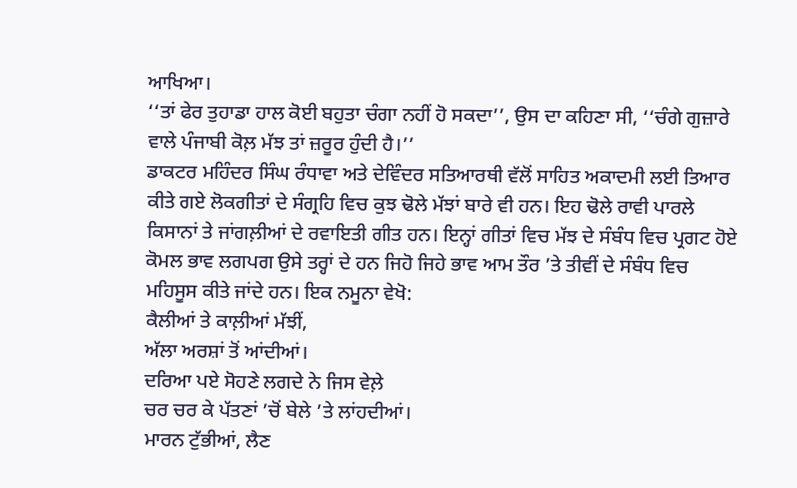ਆਖਿਆ।
‘‘ਤਾਂ ਫੇਰ ਤੁਹਾਡਾ ਹਾਲ ਕੋਈ ਬਹੁਤਾ ਚੰਗਾ ਨਹੀਂ ਹੋ ਸਕਦਾ’’, ਉਸ ਦਾ ਕਹਿਣਾ ਸੀ, ‘‘ਚੰਗੇ ਗੁਜ਼ਾਰੇ ਵਾਲੇ ਪੰਜਾਬੀ ਕੋਲ਼ ਮੱਝ ਤਾਂ ਜ਼ਰੂਰ ਹੁੰਦੀ ਹੈ।’’
ਡਾਕਟਰ ਮਹਿੰਦਰ ਸਿੰਘ ਰੰਧਾਵਾ ਅਤੇ ਦੇਵਿੰਦਰ ਸਤਿਆਰਥੀ ਵੱਲੋਂ ਸਾਹਿਤ ਅਕਾਦਮੀ ਲਈ ਤਿਆਰ ਕੀਤੇ ਗਏ ਲੋਕਗੀਤਾਂ ਦੇ ਸੰਗ੍ਰਹਿ ਵਿਚ ਕੁਝ ਢੋਲੇ ਮੱਝਾਂ ਬਾਰੇ ਵੀ ਹਨ। ਇਹ ਢੋਲੇ ਰਾਵੀ ਪਾਰਲੇ ਕਿਸਾਨਾਂ ਤੇ ਜਾਂਗਲ਼ੀਆਂ ਦੇ ਰਵਾਇਤੀ ਗੀਤ ਹਨ। ਇਨ੍ਹਾਂ ਗੀਤਾਂ ਵਿਚ ਮੱਝ ਦੇ ਸੰਬੰਧ ਵਿਚ ਪ੍ਰਗਟ ਹੋਏ ਕੋਮਲ ਭਾਵ ਲਗਪਗ ਉਸੇ ਤਰ੍ਹਾਂ ਦੇ ਹਨ ਜਿਹੋ ਜਿਹੇ ਭਾਵ ਆਮ ਤੌਰ ’ਤੇ ਤੀਵੀਂ ਦੇ ਸੰਬੰਧ ਵਿਚ ਮਹਿਸੂਸ ਕੀਤੇ ਜਾਂਦੇ ਹਨ। ਇਕ ਨਮੂਨਾ ਵੇਖੋ:
ਕੈਲੀਆਂ ਤੇ ਕਾਲ਼ੀਆਂ ਮੱਝੀਂ,
ਅੱਲਾ ਅਰਸ਼ਾਂ ਤੋਂ ਆਂਦੀਆਂ।
ਦਰਿਆ ਪਏ ਸੋਹਣੇ ਲਗਦੇ ਨੇ ਜਿਸ ਵੇਲ਼ੇ
ਚਰ ਚਰ ਕੇ ਪੱਤਣਾਂ ’ਚੋਂ ਬੇਲੇ ’ਤੇ ਲਾਂਹਦੀਆਂ।
ਮਾਰਨ ਟੁੱਭੀਆਂ, ਲੈਣ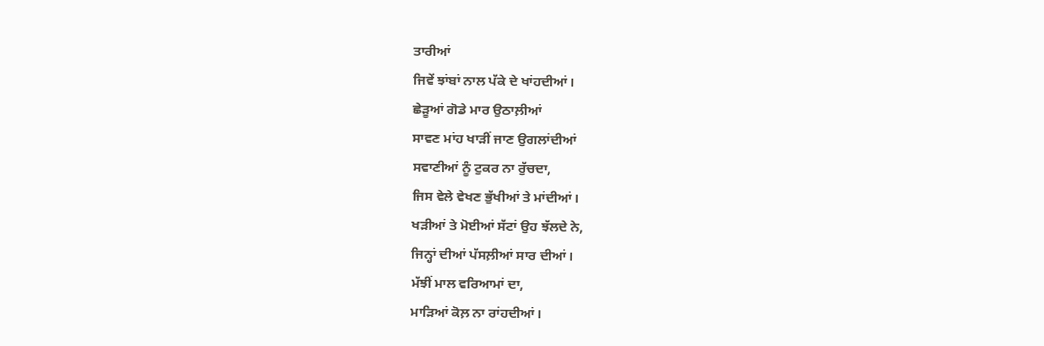ਤਾਰੀਆਂ
ਜਿਵੇਂ ਝਾਂਬਾਂ ਨਾਲ ਪੱਕੇ ਦੇ ਖਾਂਹਦੀਆਂ।
ਛੇੜੂਆਂ ਗੋਡੇ ਮਾਰ ਉਠਾਲ਼ੀਆਂ
ਸਾਵਣ ਮਾਂਹ ਖਾੜੀਂ ਜਾਣ ਉਗਲਾਂਦੀਆਂ
ਸਵਾਣੀਆਂ ਨੂੰ ਟੁਕਰ ਨਾ ਰੁੱਚਦਾ,
ਜਿਸ ਵੇਲੇ ਵੇਖਣ ਭੁੱਖੀਆਂ ਤੇ ਮਾਂਦੀਆਂ।
ਖੜੀਆਂ ਤੇ ਮੋਈਆਂ ਸੱਟਾਂ ਉਹ ਝੱਲਦੇ ਨੇ,
ਜਿਨ੍ਹਾਂ ਦੀਆਂ ਪੱਸਲ਼ੀਆਂ ਸਾਰ ਦੀਆਂ।
ਮੱਝੀਂ ਮਾਲ ਵਰਿਆਮਾਂ ਦਾ,
ਮਾੜਿਆਂ ਕੋਲ਼ ਨਾ ਰਾਂਹਦੀਆਂ।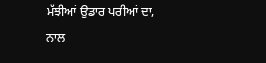ਮੱਝੀਆਂ ਉਡਾਰ ਪਰੀਆਂ ਦਾ,
ਨਾਲ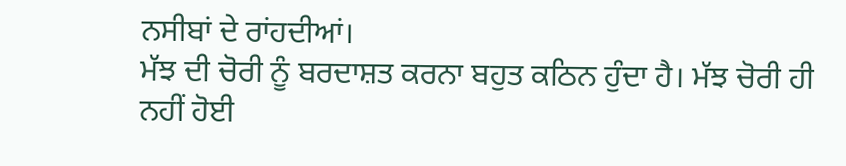ਨਸੀਬਾਂ ਦੇ ਰਾਂਹਦੀਆਂ।
ਮੱਝ ਦੀ ਚੋਰੀ ਨੂੰ ਬਰਦਾਸ਼ਤ ਕਰਨਾ ਬਹੁਤ ਕਠਿਨ ਹੁੰਦਾ ਹੈ। ਮੱਝ ਚੋਰੀ ਹੀ ਨਹੀਂ ਹੋਈ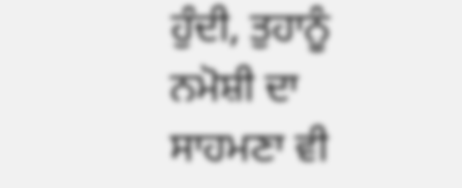ਹੁੰਦੀ, ਤੁਹਾਨੂੰ ਨਮੋਸ਼ੀ ਦਾ ਸਾਹਮਣਾ ਵੀ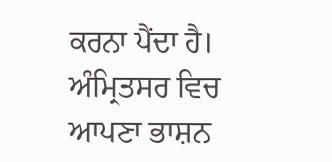ਕਰਨਾ ਪੈਂਦਾ ਹੈ। ਅੰਮ੍ਰਿਤਸਰ ਵਿਚ ਆਪਣਾ ਭਾਸ਼ਨ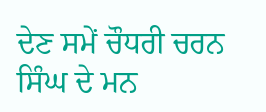ਦੇਣ ਸਮੇਂ ਚੌਧਰੀ ਚਰਨ ਸਿੰਘ ਦੇ ਮਨ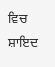ਵਿਚ ਸ਼ਾਇਦ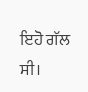ਇਹੋ ਗੱਲ ਸੀ।